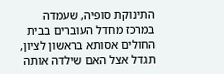התינוקת סופיה, שעמדה במרכז מחדל העוברים בבית החולים אסותא בראשון לציון, תגדל אצל האם שילדה אותה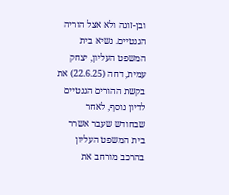ובן-זוגה ולא אצל הוריה הגנטיים. נשיא בית המשפט העליון, יצחק עמית, דחה (22.6.25) את בקשת ההורים הגנטיים לדיון נוסף, לאחר שבחודש שעבר אשרר בית המשפט העליון בהרכב מורחב את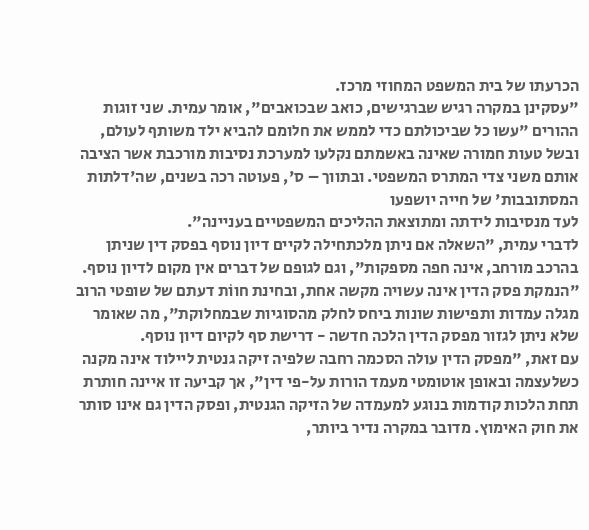הכרעתו של בית המשפט המחוזי מרכז.
"עסקינן במקרה רגיש שברגישים, כואב שבכואבים", אומר עמית. שני זוגות ההורים "עשו כל שביכולתם כדי לממש את חלומם להביא ילד משותף לעולם, ובשל טעות חמורה שאינה באשמתם נקלעו למערכת נסיבות מורכבת אשר הציבה אותם משני צדי המתרס המשפטי. ובתווך – ס', פעוטה רכה בשנים, שה'דלתות המסתובבות' של חייה יושפעו
לעד מנסיבות לידתה ומתוצאת ההליכים המשפטיים בעניינה".
לדברי עמית, "השאלה אם ניתן מלכתחילה לקיים דיון נוסף בפסק דין שניתן בהרכב מורחב, אינה חפה מספקות", וגם לגופם של דברים אין מקום לדיון נוסף. "הנמקת פסק הדין אינה עשויה מקשה אחת, ובחינת חווֹת דעתם של שופטי הרוב מגלה עמדות ותפישות שונות ביחס לחלק מהסוגיות שבמחלוקת", מה שאומר שלא ניתן לגזור מפסק הדין הלכה חדשה - דרישת סף לקיום דיון נוסף.
עם זאת, "מפסק הדין עולה הסכמה רחבה שלפיה זיקה גנטית ליילוד אינה מקנה כשלעצמה ובאופן אוטומטי מעמד הורות על-פי דין", אך קביעה זו איינה חותרת תחת הלכות קודמות בנוגע למעמדה של הזיקה הגנטית, ופסק הדין גם אינו סותר את חוק האימוץ. מדובר במקרה נדיר ביותר,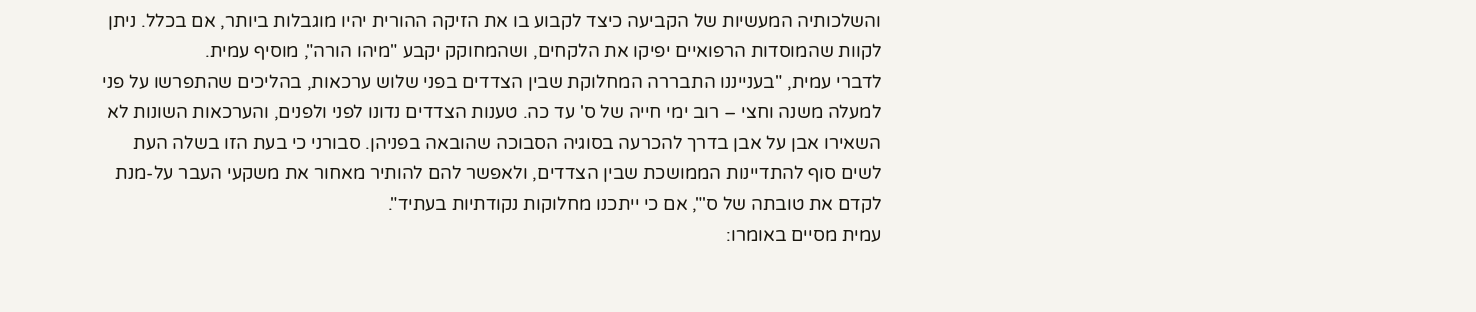והשלכותיה המעשיות של הקביעה כיצד לקבוע בו את הזיקה ההורית יהיו מוגבלות ביותר, אם בכלל. ניתן לקוות שהמוסדות הרפואיים יפיקו את הלקחים, ושהמחוקק יקבע "מיהו הורה", מוסיף עמית.
לדברי עמית, "בענייננו התבררה המחלוקת שבין הצדדים בפני שלוש ערכאות, בהליכים שהתפרשו על פני למעלה משנה וחצי – רוב ימי חייה של ס' עד כה. טענות הצדדים נדונו לפני ולפנים, והערכאות השונות לא השאירו אבן על אבן בדרך להכרעה בסוגיה הסבוכה שהובאה בפניהן. סבורני כי בעת הזו בשלה העת לשים סוף להתדיינות הממושכת שבין הצדדים, ולאפשר להם להותיר מאחור את משקעי העבר על-מנת לקדם את טובתה של ס'", אם כי ייתכנו מחלוקות נקודתיות בעתיד".
עמית מסיים באומרו: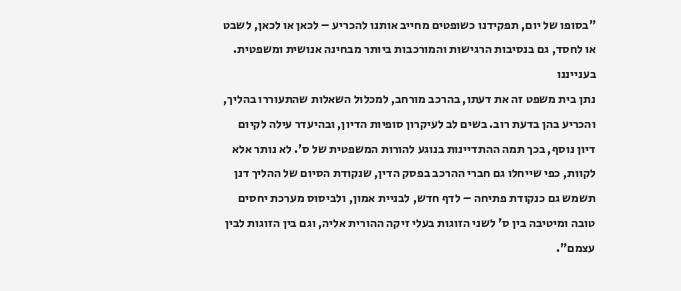"בסופו של יום, תפקידנו כשופטים מחייב אותנו להכריע – לכאן או לכאן, לשבט או לחסד, גם בנסיבות הרגישות והמורכבות ביותר מבחינה אנושית ומשפטית. בענייננו
נתן בית משפט זה את דעתו, בהרכב מורחב, למכלול השאלות שהתעוררו בהליך, והכריע בהן בדעת רוב. בשים לב לעיקרון סופיות הדיון, ובהיעדר עילה לקיום דיון נוסף, בכך תמה ההתדיינות בנוגע להורות המשפטית של ס'. לא נותר אלא לקוות, כפי שייחלו גם חברי ההרכב בפסק הדין, שנקודת הסיום של ההליך דנן תשמש גם כנקודת פתיחה – לדף חדש, לבניית אמון, ולביסוס מערכת יחסים טובה ומיטיבה בין ס' לשני הזוגות בעלי זיקה ההורית אליה, וגם בין הזוגות לבין עצמם".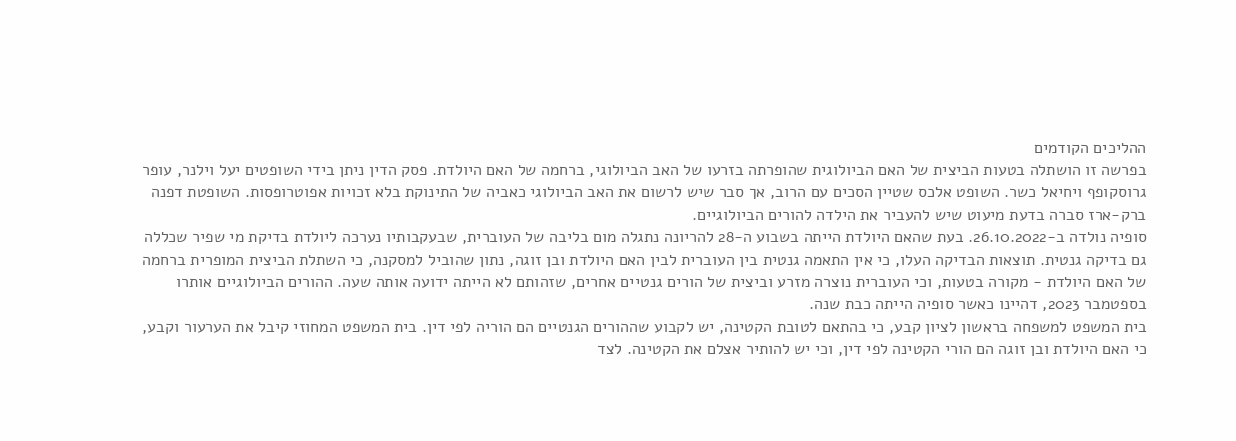ההליכים הקודמים
בפרשה זו הושתלה בטעות הביצית של האם הביולוגית שהופרתה בזרעו של האב הביולוגי, ברחמה של האם היולדת. פסק הדין ניתן בידי השופטים יעל וילנר, עופר גרוסקופף ויחיאל כשר. השופט אלכס שטיין הסכים עם הרוב, אך סבר שיש לרשום את האב הביולוגי כאביה של התינוקת בלא זכויות אפוטרופסות. השופטת דפנה ברק-ארז סברה בדעת מיעוט שיש להעביר את הילדה להורים הביולוגיים.
סופיה נולדה ב-26.10.2022. בעת שהאם היולדת הייתה בשבוע ה-28 להריונה נתגלה מום בליבה של העוברית, שבעקבותיו נערכה ליולדת בדיקת מי שפיר שכללה גם בדיקה גנטית. תוצאות הבדיקה העלו, כי אין התאמה גנטית בין העוברית לבין האם היולדת ובן זוגה, נתון שהוביל למסקנה, כי השתלת הביצית המופרית ברחמה של האם היולדת - מקורה בטעות, וכי העוברית נוצרה מזרע וביצית של הורים גנטיים אחרים, שזהותם לא הייתה ידועה אותה שעה. ההורים הביולוגיים אותרו בספטמבר 2023, דהיינו כאשר סופיה הייתה כבת שנה.
בית המשפט למשפחה בראשון לציון קבע, כי בהתאם לטובת הקטינה, יש לקבוע שההורים הגנטיים הם הוריה לפי דין. בית המשפט המחוזי קיבל את הערעור וקבע, כי האם היולדת ובן זוגה הם הורי הקטינה לפי דין, וכי יש להותיר אצלם את הקטינה. לצד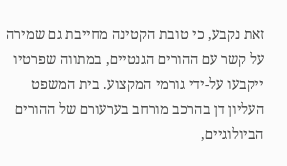זאת נקבע, כי טובת הקטינה מחייבת גם שמירה על קשר עם ההורים הגנטיים, במתווה שפרטיו ייקבעו על-ידי גורמי המקצוע. בית המשפט העליון דן בהרכב מורחב בערעורם של ההורים הביולוגיים,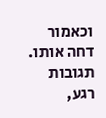וכאמור דחה אותו.
תגובות
רגע,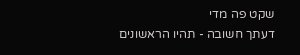שקט פה מדי
דעתך חשובה - תהיו הראשונים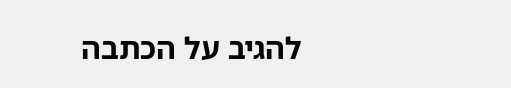להגיב על הכתבה